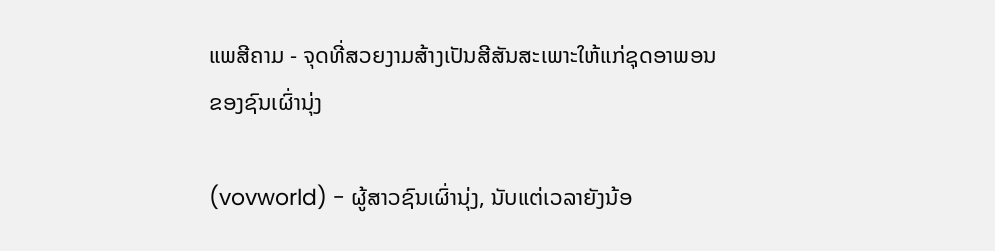ແພສີຄາມ - ຈຸດທີ່ສວຍງາມສ້າງເປັນສີສັນສະເພາະໃຫ້ແກ່ຊຸດອາພອນຂອງຊົນເຜົ່ານຸ່ງ

(vovworld) - ຜູ້ສາວຊົນເຜົ່ານຸ່ງ, ນັບແຕ່ເວລາຍັງນ້ອ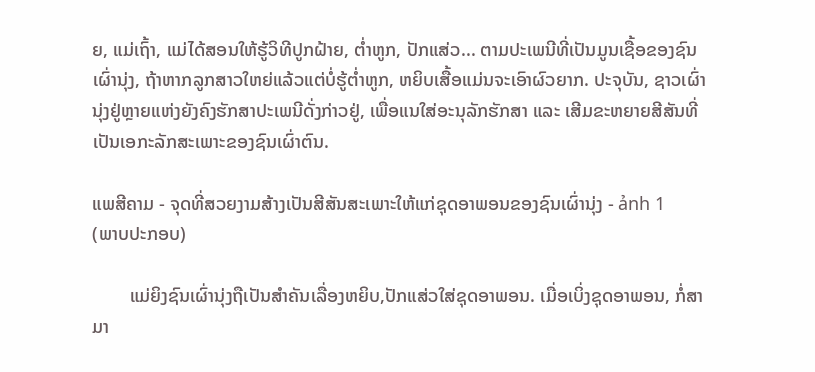ຍ, ແມ່ເຖົ້າ, ແມ່ໄດ້ສອນໃຫ້ຮູ້ວິທີປູກຝ້າຍ, ຕ່ຳຫູກ, ປັກແສ່ວ... ຕາມປະເພນີທີ່ເປັນມູນເຊື້ອຂອງຊົນເຜົ່ານຸ່ງ, ຖ້າຫາກລູກສາວໃຫຍ່ແລ້ວແຕ່ບໍ່ຮູ້ຕ່ຳຫູກ, ຫຍິບເສື້ອແມ່ນຈະເອົາຜົວຍາກ. ປະຈຸບັນ, ຊາວເຜົ່ານຸ່ງຢູ່ຫຼາຍແຫ່ງຍັງຄົງຮັກສາປະເພນີດັ່ງກ່າວຢູ່, ເພື່ອແນໃສ່ອະນຸລັກຮັກສາ ແລະ ເສີມຂະຫຍາຍສີສັນທີ່ເປັນເອກະລັກສະເພາະຂອງຊົນເຜົ່າຕົນ.

ແພສີຄາມ - ຈຸດທີ່ສວຍງາມສ້າງເປັນສີສັນສະເພາະໃຫ້ແກ່ຊຸດອາພອນຂອງຊົນເຜົ່ານຸ່ງ - ảnh 1
(ພາບປະກອບ)

        ແມ່ຍິງຊົນເຜົ່ານຸ່ງຖືເປັນສຳຄັນເລື່ອງຫຍິບ,ປັກແສ່ວໃສ່ຊຸດອາພອນ. ເມື່ອເບິ່ງຊຸດອາພອນ, ກໍ່ສາມາ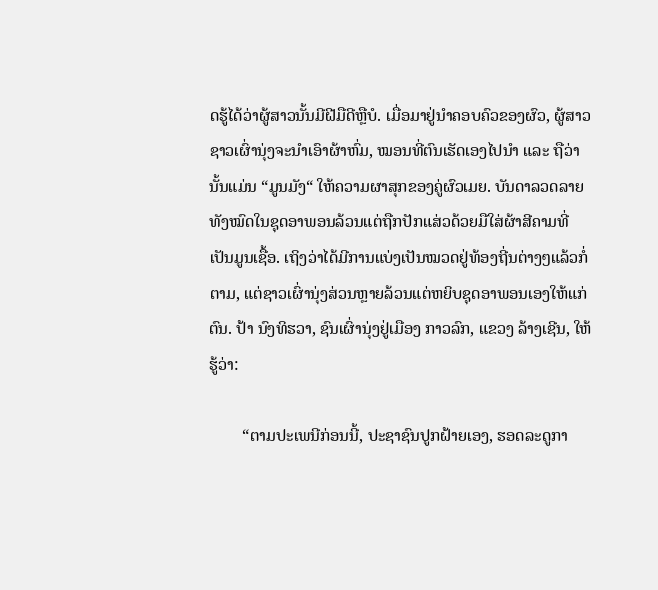ດຮູ້ໄດ້ວ່າຜູ້ສາວນັ້ນມີຝີມືດີຫຼືບໍ. ເມື່ອມາຢູ່ນຳຄອບຄົວຂອງຜົວ, ຜູ້ສາວຊາວເຜົ່ານຸ່ງຈະນຳເອົາຜ້າຫົ່ມ, ໝອນທີ່ຕົນເຮັດເອງໄປນຳ ແລະ ຖືວ່ານັ້ນແມ່ນ “ມູນມັງ“ ໃຫ້ຄວາມຜາສຸກຂອງຄູ່ຜົວເມຍ. ບັນດາລວດລາຍທັງໝົດໃນຊຸດອາພອນລ້ວນແຕ່ຖືກປັກແສ່ວດ້ວຍມືໃສ່ຜ້າສີຄາມທີ່ເປັນມູນເຊື້ອ. ເຖິງວ່າໄດ້ມີການແບ່ງເປັນໝວດຢູ່ທ້ອງຖີ່ນຕ່າງໆແລ້ວກໍ່ຕາມ, ແຕ່ຊາວເຜົ່ານຸ່ງສ່ວນຫຼາຍລ້ວນແຕ່ຫຍິບຊຸດອາພອນເອງໃຫ້ແກ່ຕົນ. ປ້າ ນົງທິຮວາ, ຊົນເຜົ່ານຸ່ງຢູ່ເມືອງ ກາວລົກ, ແຂວງ ລ້າງເຊີນ, ໃຫ້ຮູ້ວ່າ:

        “ຕາມປະເພນີກ່ອນນີ້, ປະຊາຊົນປູກຝ້າຍເອງ, ຮອດລະດູກາ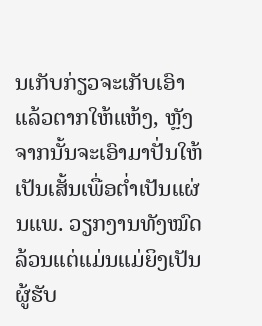ນເກັບກ່ຽວຈະເກັບເອົາແລ້ວຕາກໃຫ້ແຫ້ງ, ຫຼັງຈາກນັ້ນຈະເອົາມາປັ່ນໃຫ້ເປັນເສັ້ນເພື່ອຕ່ຳເປັນແຜ່ນແພ. ວຽກງານທັງໝົດລ້ວນແຕ່ແມ່ນແມ່ຍິງເປັນຜູ້ຮັບ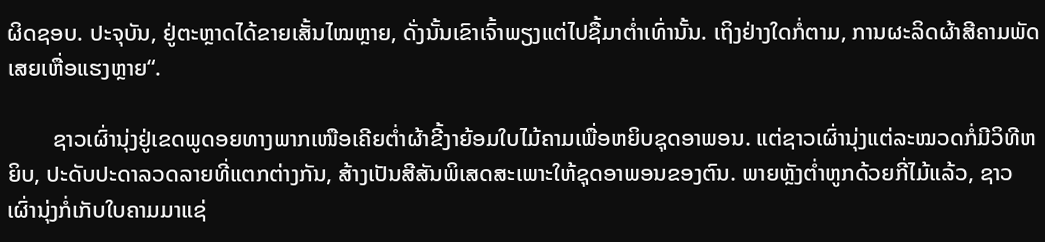ຜິດຊອບ. ປະຈຸບັນ, ຢູ່ຕະຫຼາດໄດ້ຂາຍເສັ້ນໄໝຫຼາຍ, ດັ່ງນັ້ນເຂົາເຈົ້າພຽງແຕ່ໄປຊື້ມາຕ່ຳເທົ່ານັ້ນ. ເຖິງຢ່າງໃດກໍ່ຕາມ, ການຜະລິດຜ້າສີຄາມພັດເສຍເຫື່ອແຮງຫຼາຍ“.

        ຊາວເຜົ່ານຸ່ງຢູ່ເຂດພູດອຍທາງພາກເໜືອເຄີຍຕ່ຳຜ້າຂີ້ງາຍ້ອມໃບໄມ້ຄາມເພື່ອຫຍິບຊຸດອາພອນ. ແຕ່ຊາວເຜົ່ານຸ່ງແຕ່ລະໝວດກໍ່ມີວິທີຫຍິບ, ປະດັບປະດາລວດລາຍທີ່ແຕກຕ່າງກັນ, ສ້າງເປັນສີສັນພິເສດສະເພາະໃຫ້ຊຸດອາພອນຂອງຕົນ. ພາຍຫຼັງຕ່ຳຫູກດ້ວຍກີ່ໄມ້ແລ້ວ, ຊາວເຜົ່ານຸ່ງກໍ່ເກັບໃບຄາມມາແຊ່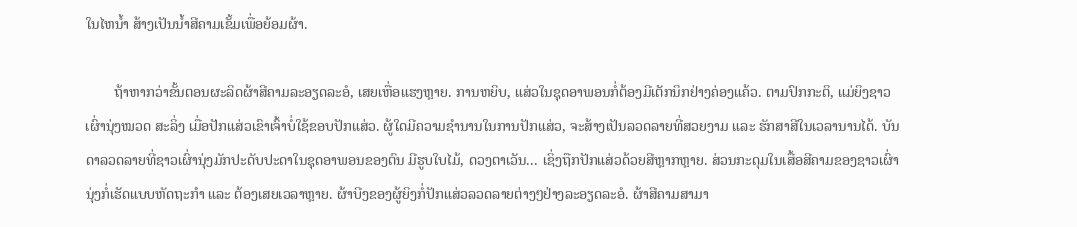ໃນໄຫນ້ຳ ສ້າງເປັນນ້ຳສີຄາມເຂັ້ມເພື່ອຍ້ອມຜ້າ.

        ຖ້າຫາກວ່າຂັ້ນຕອນຜະລິດຜ້າສີຄາມລະອຽດລະອໍ, ເສຍເຫື່ອແຮງຫຼາຍ. ການຫຍິບ, ແສ່ວໃນຊຸດອາພອນກໍ່ຕ້ອງມີເຕັກນິກຢ່າງຄ່ອງແຄ້ວ. ຕາມປົກກະຕິ, ແມ່ຍິງຊາວເຜົ່ານຸ່ງໝວດ ສະລິ່ງ ເມື່ອປັກແສ່ວເຂົາເຈົ້າບໍ່ໃຊ້ຂອບປັກແສ່ວ. ຜູ້ໃດມີຄວາມຊຳນານໃນການປັກແສ່ວ, ຈະສ້າງເປັນລວດລາຍທີ່ສວຍງາມ ແລະ ຮັກສາສີໃນເວລານານໄດ້. ບັນດາລວດລາຍທີ່ຊາວເຜົ່ານຸ່ງມັກປະດັບປະດາໃນຊຸດອາພອນຂອງຕົນ ມີຮູບໃບໄມ້, ດວງຕາເວັນ... ເຊິ່ງຖືກປັກແສ່ວດ້ວຍສີຫຼາກຫຼາຍ. ສ່ວນກະດຸມໃນເສື້ອສີຄາມຂອງຊາວເຜົ່ານຸ່ງກໍ່ເຮັດແບບຫັດຖະກຳ ແລະ ຕ້ອງເສຍເວລາຫຼາຍ. ຜ້າບີງຂອງຜູ້ຍິງກໍ່ປັກແສ່ວລວດລາຍຕ່າງໆຢ່າງລະອຽດລະອໍ. ຜ້າສີຄາມສາມາ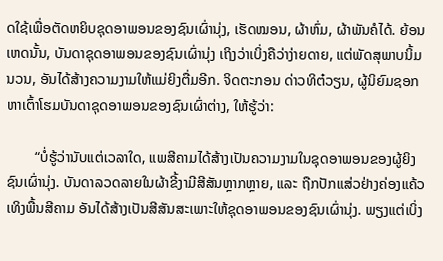ດໃຊ້ເພື່ອຕັດຫຍິບຊຸດອາພອນຂອງຊົນເຜົ່ານຸ່ງ, ເຮັດໝອນ, ຜ້າຫົ່ມ, ຜ້າພັນຄໍໄດ້. ຍ້ອນເຫດນັ້ນ, ບັນດາຊຸດອາພອນຂອງຊົນເຜົ່ານຸ່ງ ເຖິງວ່າເບິ່ງຄືວ່າງ່າຍດາຍ, ແຕ່ພັດສຸພາບນິ້ມນວນ, ອັນໄດ້ສ້າງຄວາມງາມໃຫ້ແມ່ຍິງຕື່ມອີກ. ຈິດຕະກອນ ດ່າວທິຕ໋ວຽນ, ຜູ້ນິຍົມຊອກຫາເຕົ້າໂຮມບັນດາຊຸດອາພອນຂອງຊົນເຜົ່າຕ່າງ, ໃຫ້ຮູ້ວ່າ:

        “ບໍ່ຮູ້ວ່ານັບແຕ່ເວລາໃດ, ແພສີຄາມໄດ້ສ້າງເປັນຄວາມງາມໃນຊຸດອາພອນຂອງຜູ້ຍິງຊົນເຜົ່ານຸ່ງ. ບັນດາລວດລາຍໃນຜ້າຂີ້ງາມີສີສັນຫຼາກຫຼາຍ, ແລະ ຖືກປັກແສ່ວຢ່າງຄ່ອງແຄ້ວເທິງພື້ນສີຄາມ ອັນໄດ້ສ້າງເປັນສີສັນສະເພາະໃຫ້ຊຸດອາພອນຂອງຊົນເຜົ່ານຸ່ງ. ພຽງແຕ່ເບິ່ງ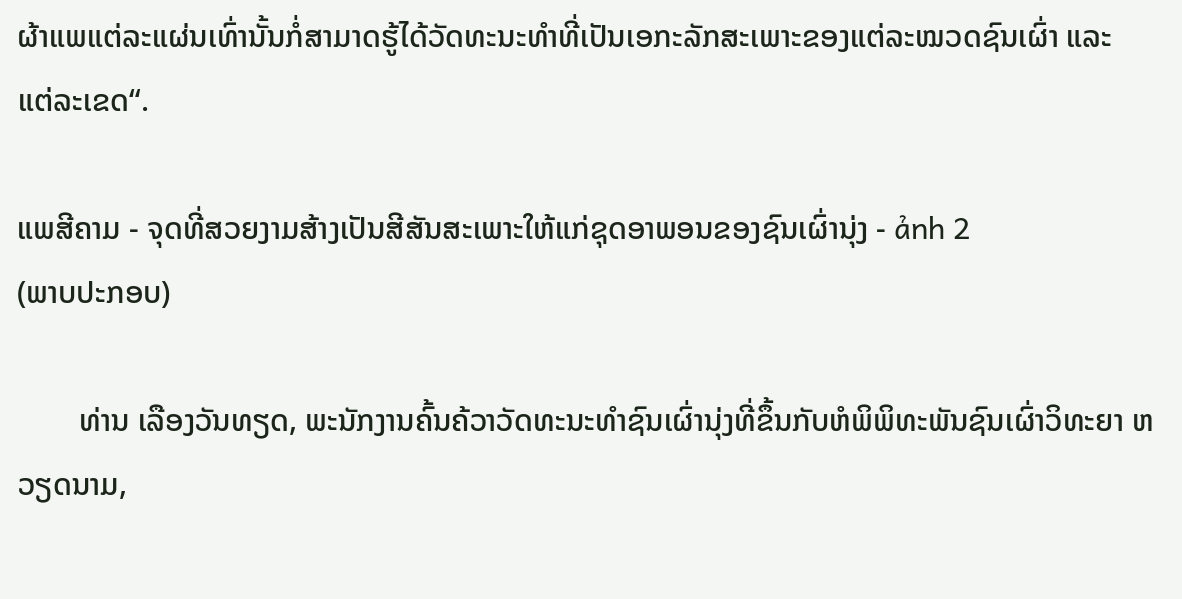ຜ້າແພແຕ່ລະແຜ່ນເທົ່ານັ້ນກໍ່ສາມາດຮູ້ໄດ້ວັດທະນະທຳທີ່ເປັນເອກະລັກສະເພາະຂອງແຕ່ລະໝວດຊົນເຜົ່າ ແລະ ແຕ່ລະເຂດ“.

ແພສີຄາມ - ຈຸດທີ່ສວຍງາມສ້າງເປັນສີສັນສະເພາະໃຫ້ແກ່ຊຸດອາພອນຂອງຊົນເຜົ່ານຸ່ງ - ảnh 2
(ພາບປະກອບ)

        ທ່ານ ເລືອງວັນທຽດ, ພະນັກງານຄົ້ນຄ້ວາວັດທະນະທຳຊົນເຜົ່ານຸ່ງທີ່ຂຶ້ນກັບຫໍພິພິທະພັນຊົນເຜົ່າວິທະຍາ ຫວຽດນາມ,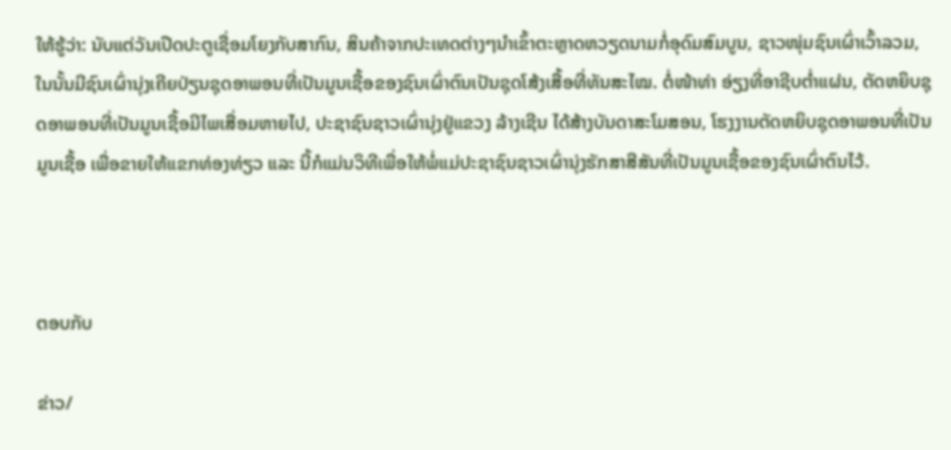ໃຫ້ຮູ້ວ່າ: ນັບແຕ່ວັນເປີດປະຕູເຊື່ອມໂຍງກັບສາກົນ, ສິນຄ້າຈາກປະເທດຕ່າງໆນຳເຂົ້າຕະຫຼາດຫວຽດນາມກໍ່ອຸດົມສົມບູນ, ຊາວໜຸ່ມຊົນເຜົ່າເວົ້າລວມ, ໃນນັ້ນມີຊົນເຜົ່ານຸ່ງເຄີຍປ່ຽນຊຸດອາພອນທີ່ເປັນມູນເຊື້ອຂອງຊົນເຜົ່າຕົນເປັນຊຸດໂສ້ງເສື້ອທີ່ທັນສະໄໝ. ຕໍ່ໜ້າທ່າ ອ່ຽງທີ່ອາຊີບຕ່ຳແຜ່ນ, ຕັດຫຍິບຊຸດອາພອນທີ່ເປັນມູນເຊື້ອມີໄພເສື່ອມຫາຍໄປ, ປະຊາຊົນຊາວເຜົ່ານຸ່ງຢູ່ແຂວງ ລ້າງເຊີນ ໄດ້ສ້າງບັນດາສະໂມສອນ, ໂຮງງານຕັດຫຍິບຊຸດອາພອນທີ່ເປັນມູນເຊື້ອ ເພື່ອຂາຍໃຫ້ແຂກທ່ອງທ່ຽວ ແລະ ນີ້ກໍແມ່ນວິທີເພື່ອໃຫ້ພໍ່ແມ່ປະຊາຊົນຊາວເຜົ່ານຸ່ງຮັກສາສີສັນທີ່ເປັນມູນເຊື້ອຂອງຊົນເຜົ່າຕົນໄວ້.



ຕອບກັບ

ຂ່າວ/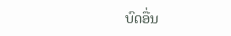ບົດອື່ນ